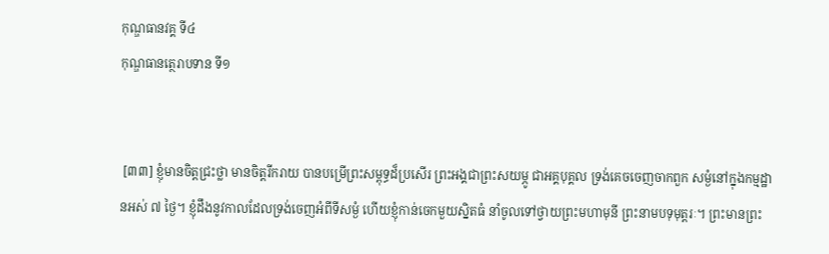កុណ្ឌធានវគ្គ ទី៤
កុណ្ឌធានត្ថេរាបទាន ទី១


 [៣៣] ខ្ញុំមានចិត្តជ្រះថ្លា មានចិត្តរីករាយ បានបម្រើព្រះសម្ពុទ្ធដ៏ប្រសើរ ព្រះអង្គជាព្រះសយម្ភូ ជាអគ្គបុគ្គល ទ្រង់គេចចេញចាកពួក សម្ងំនៅក្នុងកម្មដ្ឋានអស់ ៧ ថ្ងៃ។ ខ្ញុំដឹងនូវកាលដែលទ្រង់ចេញអំពីទីសម្ងំ ហើយខ្ញុំកាន់ចេកមួយស្និតធំ នាំចូលទៅថ្វាយព្រះមហាមុនី ព្រះនាមបទុមុត្តរៈ។ ព្រះមានព្រះ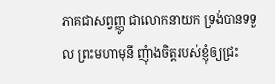ភាគជាសព្វញ្ញូ ជាលោកនាយក ទ្រង់បានទទួល ព្រះមហាមុនី ញុំាងចិត្តរបស់ខ្ញុំឲ្យជ្រះ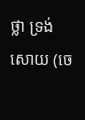ថ្លា ទ្រង់សោយ (ចេ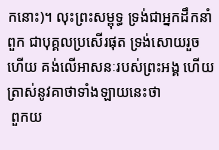កនោះ)។ លុះព្រះសម្ពុទ្ធ ទ្រង់ជាអ្នកដឹកនាំពួក ជាបុគ្គលប្រសើរផុត ទ្រង់សោយរួចហើយ គង់លើអាសនៈរបស់ព្រះអង្គ ហើយត្រាស់នូវគាថាទាំងឡាយនេះថា
 ពួកយ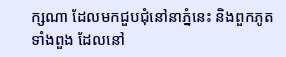ក្សណា ដែលមកជួបជុំនៅនាភ្នំនេះ និងពួកភូតទាំងពួង ដែលនៅ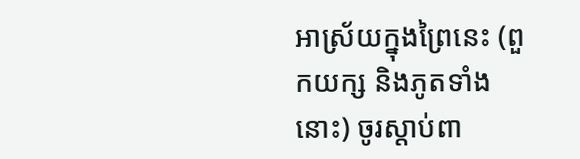អាស្រ័យក្នុងព្រៃនេះ (ពួកយក្ស និងភូតទាំងនោះ) ចូរស្តាប់ពា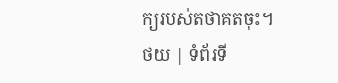ក្យរបស់តថាគតចុះ។
ថយ | ទំព័រទី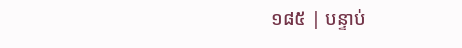១៨៥ | បន្ទាប់